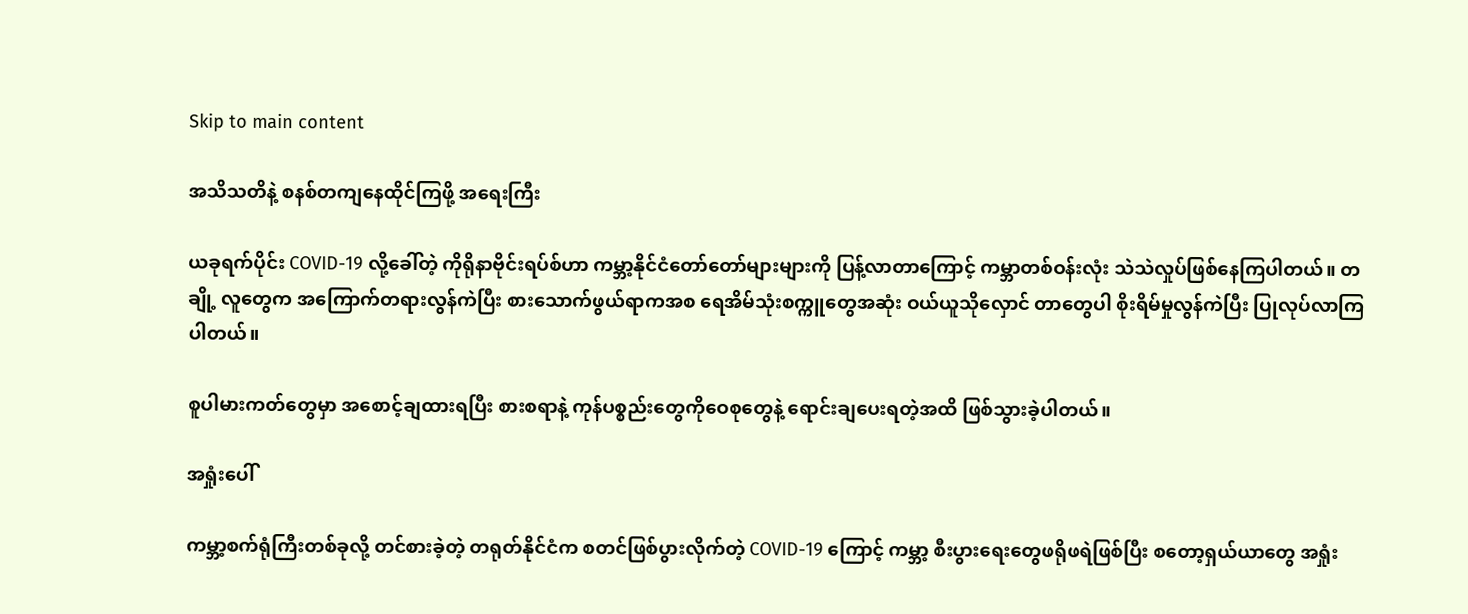Skip to main content

အသိသတိနဲ့ စနစ်တကျနေထိုင်ကြဖို့ အရေးကြီး

ယခုရက်ပိုင်း COVID-19 လို့ခေါ်တဲ့ ကိုရိုနာဗိုင်းရပ်စ်ဟာ ကမ္ဘာ့နိုင်ငံတော်တော်များများကို ပြန့်လာတာကြောင့် ကမ္ဘာတစ်ဝန်းလုံး သဲသဲလှုပ်ဖြစ်နေကြပါတယ်။ တချို့ လူတွေက အကြောက်တရားလွန်ကဲပြီး စားသောက်ဖွယ်ရာကအစ ရေအိမ်သုံးစက္ကူတွေအဆုံး ဝယ်ယူသိုလှောင် တာတွေပါ စိုးရိမ်မှုလွန်ကဲပြီး ပြုလုပ်လာကြပါတယ်။

စူပါမားကတ်တွေမှာ အစောင့်ချထားရပြီး စားစရာနဲ့ ကုန်ပစ္စည်းတွေကိုဝေစုတွေနဲ့ ရောင်းချပေးရတဲ့အထိ ဖြစ်သွားခဲ့ပါတယ်။

အရှုံးပေါ်

ကမ္ဘာ့စက်ရုံကြီးတစ်ခုလို့ တင်စားခဲ့တဲ့ တရုတ်နိုင်ငံက စတင်ဖြစ်ပွားလိုက်တဲ့ COVID-19 ကြောင့် ကမ္ဘာ့ စီးပွားရေးတွေဖရိုဖရဲဖြစ်ပြီး စတော့ရှယ်ယာတွေ အရှုံး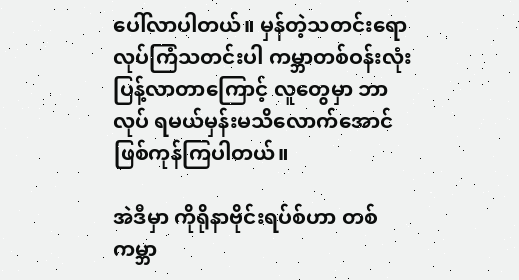ပေါ်လာပါတယ်။ မှန်တဲ့သတင်းရော လုပ်ကြံသတင်းပါ ကမ္ဘာတစ်ဝန်းလုံး ပြန့်လာတာကြောင့် လူတွေမှာ ဘာလုပ် ရမယ်မှန်းမသိလောက်အောင် ဖြစ်ကုန်ကြပါတယ်။

အဲဒီမှာ ကိုရိုနာဗိုင်းရပ်စ်ဟာ တစ်ကမ္ဘာ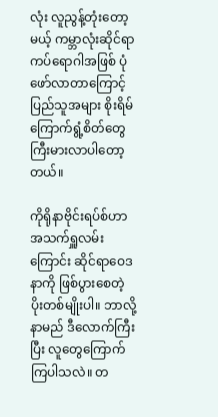လုံး လူညွန့်တုံးတော့မယ့် ကမ္ဘာလုံးဆိုင်ရာကပ်ရောဂါအဖြစ် ပုံဖော်လာတာကြောင့် ပြည်သူအများ စိုးရိမ်ကြောက်ရွံ့စိတ်တွေ ကြီးမားလာပါတော့တယ်။

ကိုရိုနာဗိုင်းရပ်စ်ဟာ အသက်ရှူလမ်းကြောင်း ဆိုင်ရာဝေဒနာကို ဖြစ်ပွားစေတဲ့ ပိုးတစ်မျိုးပါ။ ဘာလို့ နာမည် ဒီလောက်ကြီးပြီး လူတွေကြောက်ကြပါသလဲ။ တ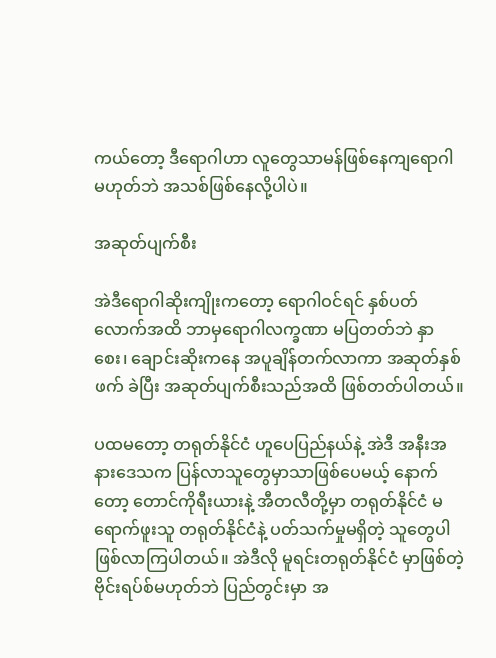ကယ်တော့ ဒီရောဂါဟာ လူတွေသာမန်ဖြစ်နေကျရောဂါ မဟုတ်ဘဲ အသစ်ဖြစ်နေလို့ပါပဲ။

အဆုတ်ပျက်စီး

အဲဒီရောဂါဆိုးကျိုးကတော့ ရောဂါဝင်ရင် နှစ်ပတ်လောက်အထိ ဘာမှရောဂါလက္ခဏာ မပြတတ်ဘဲ နှာစေး၊ ချောင်းဆိုးကနေ အပူချိန်တက်လာကာ အဆုတ်နှစ်ဖက် ခဲပြီး အဆုတ်ပျက်စီးသည်အထိ ဖြစ်တတ်ပါတယ်။

ပထမတော့ တရုတ်နိုင်ငံ ဟူပေပြည်နယ်နဲ့ အဲဒီ အနီးအနားဒေသက ပြန်လာသူတွေမှာသာဖြစ်ပေမယ့် နောက်တော့ တောင်ကိုရီးယားနဲ့ အီတလီတို့မှာ တရုတ်နိုင်ငံ မရောက်ဖူးသူ တရုတ်နိုင်ငံနဲ့ ပတ်သက်မှုမရှိတဲ့ သူတွေပါ ဖြစ်လာကြပါတယ်။ အဲဒီလို မူရင်းတရုတ်နိုင်ငံ မှာဖြစ်တဲ့ ဗိုင်းရပ်စ်မဟုတ်ဘဲ ပြည်တွင်းမှာ အ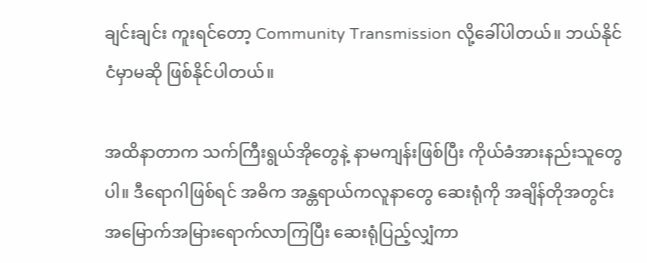ချင်းချင်း ကူးရင်တော့ Community Transmission လို့ခေါ်ပါတယ်။ ဘယ်နိုင်ငံမှာမဆို ဖြစ်နိုင်ပါတယ်။

အထိနာတာက သက်ကြီးရွယ်အိုတွေနဲ့ နာမကျန်းဖြစ်ပြီး ကိုယ်ခံအားနည်းသူတွေပါ။ ဒီရောဂါဖြစ်ရင် အဓိက အန္တရာယ်ကလူနာတွေ ဆေးရုံကို အချိန်တိုအတွင်း အမြောက်အမြားရောက်လာကြပြီး ဆေးရုံပြည့်လျှံကာ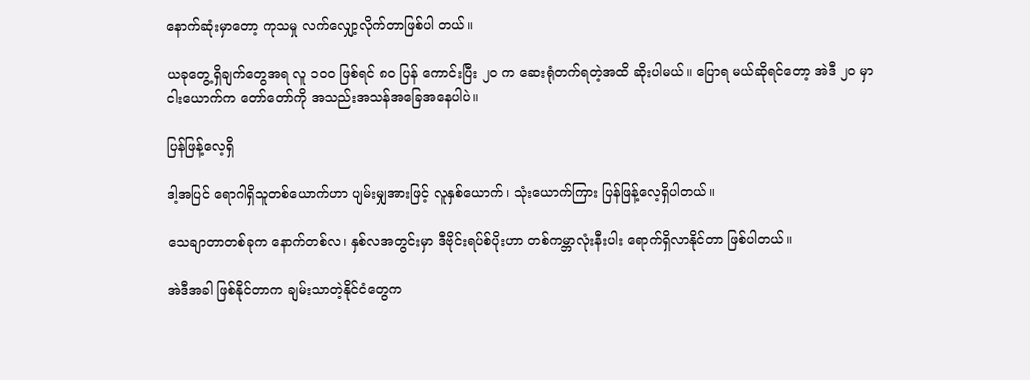နောက်ဆုံးမှာတော့ ကုသမှု လက်လျှော့လိုက်တာဖြစ်ပါ တယ်။

ယခုတွေ့ရှိချက်တွေအရ လူ ၁၀၀ ဖြစ်ရင် ၈၀ ပြန် ကောင်းပြီး ၂၀ က ဆေးရုံတက်ရတဲ့အထိ ဆိုးပါမယ်။ ပြောရ မယ်ဆိုရင်တော့ အဲဒီ ၂၀ မှာ ငါးယောက်က တော်တော်ကို အသည်းအသန်အခြေအနေပါပဲ။

ပြန်ဖြန့်လေ့ရှိ

ဒါ့အပြင် ရောဂါရှိသူတစ်ယောက်ဟာ ပျမ်းမျှအားဖြင့် လူနှစ်ယောက်၊ သုံးယောက်ကြား ပြန်ဖြန့်လေ့ရှိပါတယ်။

သေချာတာတစ်ခုက နောက်တစ်လ၊ နှစ်လအတွင်းမှာ ဒီဗိုင်းရပ်စ်ပိုးဟာ တစ်ကမ္ဘာလုံးနီးပါး ရောက်ရှိလာနိုင်တာ ဖြစ်ပါတယ်။

အဲဒီအခါ ဖြစ်နိုင်တာက ချမ်းသာတဲ့နိုင်ငံတွေက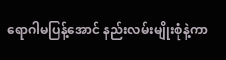ရောဂါမပြန့်အောင် နည်းလမ်းမျိုးစုံနဲ့ကာ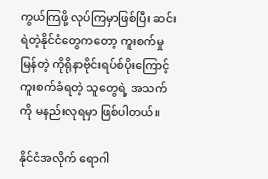ကွယ်ကြဖို့ လုပ်ကြမှာဖြစ်ပြီး ဆင်းရဲတဲ့နိုင်ငံတွေကတော့ ကူးစက်မှု မြန်တဲ့ ကိုရိုနာဗိုင်းရပ်စ်ပိုးကြောင့် ကူးစက်ခံရတဲ့ သူတွေရဲ့ အသက်ကို မနည်းလုရမှာ ဖြစ်ပါတယ်။

နိုင်ငံအလိုက် ရောဂါ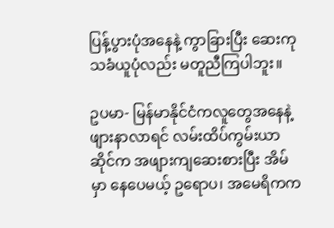ပြန့်ပွားပုံအနေနဲ့ ကွာခြားပြီး ဆေးကုသခံယူပုံလည်း မတူညီကြပါဘူး။

ဥပမာ- မြန်မာနိုင်ငံကလူတွေအနေနဲ့ ဖျားနာလာရင် လမ်းထိပ်ကွမ်းယာဆိုင်က အဖျားကျဆေးစားပြီး အိမ်မှာ နေပေမယ့် ဥရောပ၊ အမေရိကက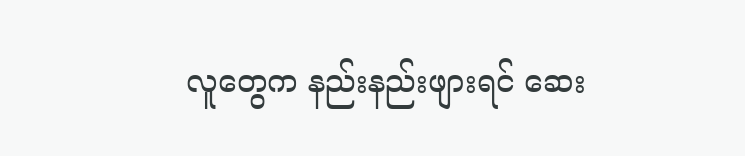လူတွေက နည်းနည်းဖျားရင် ဆေး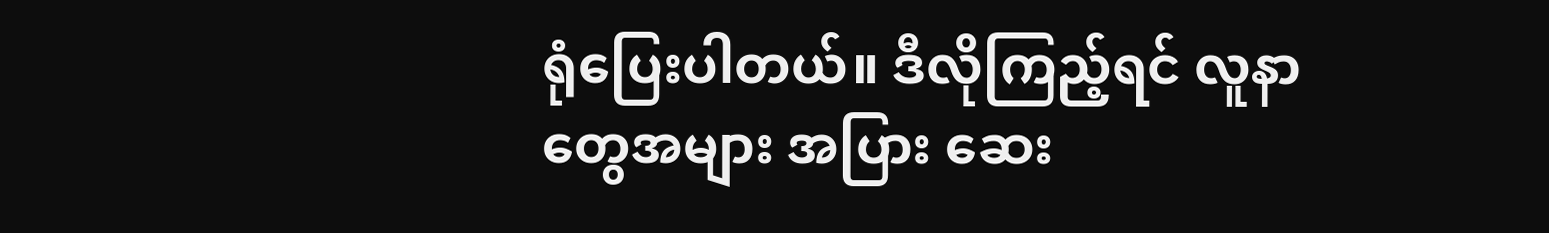ရုံပြေးပါတယ်။ ဒီလိုကြည့်ရင် လူနာတွေအများ အပြား ဆေး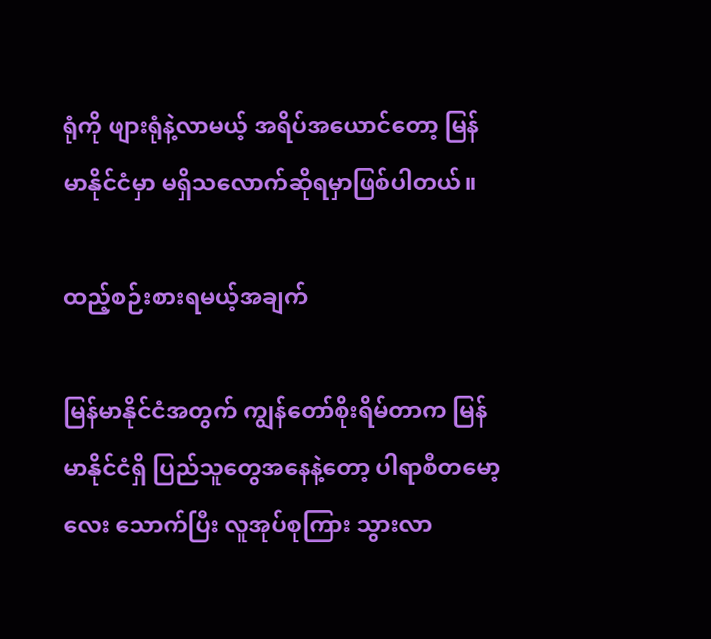ရုံကို ဖျားရုံနဲ့လာမယ့် အရိပ်အယောင်တော့ မြန်မာနိုင်ငံမှာ မရှိသလောက်ဆိုရမှာဖြစ်ပါတယ်။

ထည့်စဉ်းစားရမယ့်အချက်

မြန်မာနိုင်ငံအတွက် ကျွန်တော်စိုးရိမ်တာက မြန်မာနိုင်ငံရှိ ပြည်သူတွေအနေနဲ့တော့ ပါရာစီတမော့လေး သောက်ပြီး လူအုပ်စုကြား သွားလာ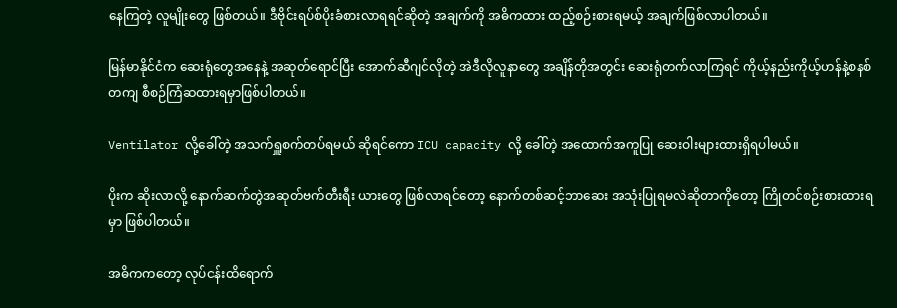နေကြတဲ့ လူမျိုးတွေ ဖြစ်တယ်။ ဒီဗိုင်းရပ်စ်ပိုးခံစားလာရရင်ဆိုတဲ့ အချက်ကို အဓိကထား ထည့်စဉ်းစားရမယ့် အချက်ဖြစ်လာပါတယ်။

မြန်မာနိုင်ငံက ဆေးရုံတွေအနေနဲ့ အဆုတ်ရောင်ပြီး အောက်ဆီဂျင်လိုတဲ့ အဲဒီလိုလူနာတွေ အချိန်တိုအတွင်း ဆေးရုံတက်လာကြရင် ကိုယ့်နည်းကိုယ့်ဟန်နဲ့စနစ်တကျ စီစဉ်ကြံဆထားရမှာဖြစ်ပါတယ်။

Ventilator လို့ခေါ်တဲ့ အသက်ရှူစက်တပ်ရမယ် ဆိုရင်ကော ICU capacity လို့ ခေါ်တဲ့ အထောက်အကူပြု ဆေးဝါးများထားရှိရပါမယ်။

ပိုးက ဆိုးလာလို့ နောက်ဆက်တွဲအဆုတ်ဗက်တီးရီး ယားတွေ ဖြစ်လာရင်တော့ နောက်တစ်ဆင့်ဘာဆေး အသုံးပြုရမလဲဆိုတာကိုတော့ ကြိုတင်စဉ်းစားထားရမှာ ဖြစ်ပါတယ်။

အဓိကကတော့ လုပ်ငန်းထိရောက်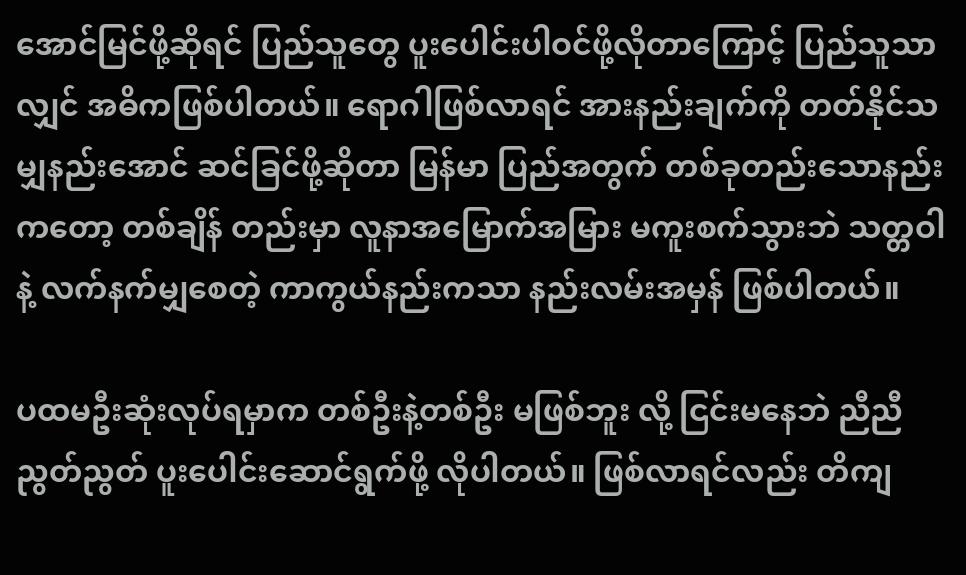အောင်မြင်ဖို့ဆိုရင် ပြည်သူတွေ ပူးပေါင်းပါဝင်ဖို့လိုတာကြောင့် ပြည်သူသာလျှင် အဓိကဖြစ်ပါတယ်။ ရောဂါဖြစ်လာရင် အားနည်းချက်ကို တတ်နိုင်သမျှနည်းအောင် ဆင်ခြင်ဖို့ဆိုတာ မြန်မာ ပြည်အတွက် တစ်ခုတည်းသောနည်းကတော့ တစ်ချိန် တည်းမှာ လူနာအမြောက်အမြား မကူးစက်သွားဘဲ သတ္တဝါနဲ့ လက်နက်မျှစေတဲ့ ကာကွယ်နည်းကသာ နည်းလမ်းအမှန် ဖြစ်ပါတယ်။

ပထမဦးဆုံးလုပ်ရမှာက တစ်ဦးနဲ့တစ်ဦး မဖြစ်ဘူး လို့ ငြင်းမနေဘဲ ညီညီညွတ်ညွတ် ပူးပေါင်းဆောင်ရွက်ဖို့ လိုပါတယ်။ ဖြစ်လာရင်လည်း တိကျ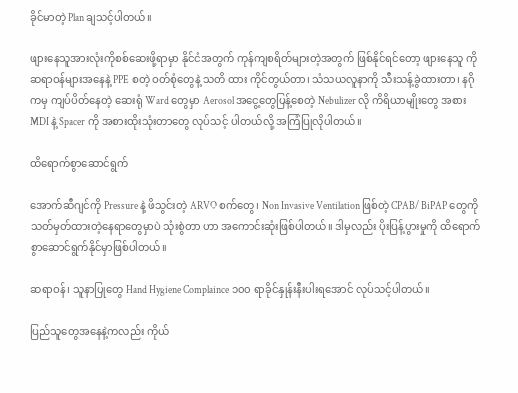ခိုင်မာတဲ့ Plan ချသင့်ပါတယ်။

ဖျားနေသူအားလုံးကိုစစ်ဆေးဖို့ရာမှာ နိုင်ငံအတွက် ကုန်ကျစရိတ်များတဲ့အတွက် ဖြစ်နိုင်ရင်တော့ ဖျားနေသူ ကို ဆရာဝန်များအနေနဲ့ PPE စတဲ့ ဝတ်စုံတွေနဲ့ သတိ ထား ကိုင်တွယ်တာ၊ သံသယလူနာကို သီးသန့်ခွဲထားတာ၊ နဂိုကမှ ကျပ်ပိတ်နေတဲ့ ဆေးရုံ Ward တွေမှာ Aerosol အငွေ့တွေပြန့်စေတဲ့ Nebulizer လို ကိရိယာမျိုးတွေ အစား MDI နဲ့ Spacer ကို အစားထိုးသုံးတာတွေ လုပ်သင့် ပါတယ်လို့ အကြံပြုလိုပါတယ်။

ထိရောက်စွာဆောင်ရွက်

အောက်ဆီဂျင်ကို Pressure နဲ့ ဖိသွင်းတဲ့ ARVO စက်တွေ၊ Non Invasive Ventilation ဖြစ်တဲ့ CPAB/ BiPAP တွေကို သတ်မှတ်ထားတဲ့နေရာတွေမှာပဲ သုံးစွဲတာ ဟာ အကောင်းဆုံးဖြစ်ပါတယ်။ ဒါမှလည်း ပိုးပြန့်ပွားမှုကို ထိရောက်စွာဆောင်ရွက်နိုင်မှာဖြစ်ပါတယ်။

ဆရာဝန်၊ သူနာပြုတွေ Hand Hygiene Complaince ၁၀၀ ရာခိုင်နှုန်းနီးပါးရအောင် လုပ်သင့်ပါတယ်။

ပြည်သူတွေအနေနဲ့ကလည်း ကိုယ်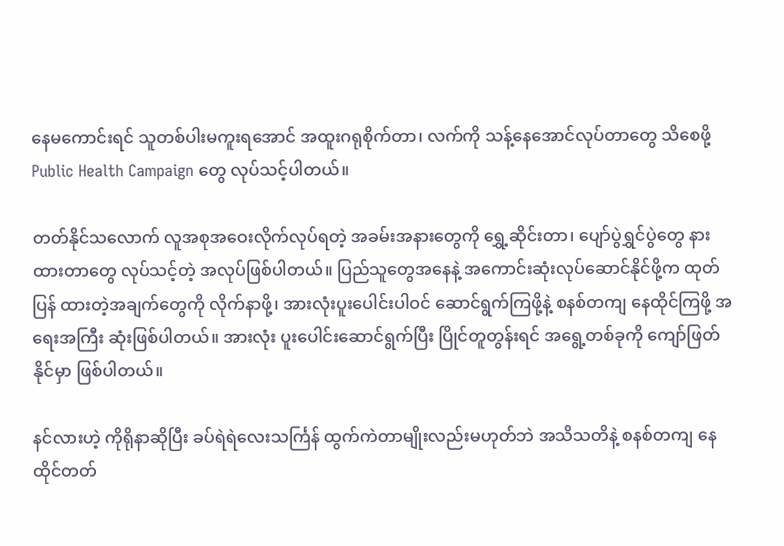နေမကောင်းရင် သူတစ်ပါးမကူးရအောင် အထူးဂရုစိုက်တာ၊ လက်ကို သန့်နေအောင်လုပ်တာတွေ သိစေဖို့ Public Health Campaign တွေ လုပ်သင့်ပါတယ်။

တတ်နိုင်သလောက် လူအစုအဝေးလိုက်လုပ်ရတဲ့ အခမ်းအနားတွေကို ရွှေ့ဆိုင်းတာ၊ ပျော်ပွဲရွှင်ပွဲတွေ နားထားတာတွေ လုပ်သင့်တဲ့ အလုပ်ဖြစ်ပါတယ်။ ပြည်သူတွေအနေနဲ့ အကောင်းဆုံးလုပ်ဆောင်နိုင်ဖို့က ထုတ်ပြန် ထားတဲ့အချက်တွေကို လိုက်နာဖို့၊ အားလုံးပူးပေါင်းပါဝင် ဆောင်ရွက်ကြဖို့နဲ့ စနစ်တကျ နေထိုင်ကြဖို့ အရေးအကြီး ဆုံးဖြစ်ပါတယ်။ အားလုံး ပူးပေါင်းဆောင်ရွက်ပြီး ပြိုင်တူတွန်းရင် အရွေ့တစ်ခုကို ကျော်ဖြတ်နိုင်မှာ ဖြစ်ပါတယ်။

နင်လားဟဲ့ ကိုရိုနာဆိုပြီး ခပ်ရဲရဲလေးသင်္ကြန် ထွက်ကဲတာမျိုးလည်းမဟုတ်ဘဲ အသိသတိနဲ့ စနစ်တကျ နေထိုင်တတ်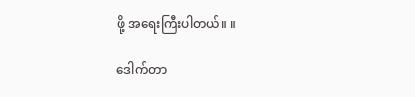ဖို့ အရေးကြီးပါတယ်။ ။

ဒေါက်တာ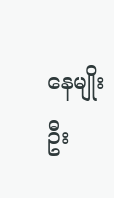နေမျိုးဦး